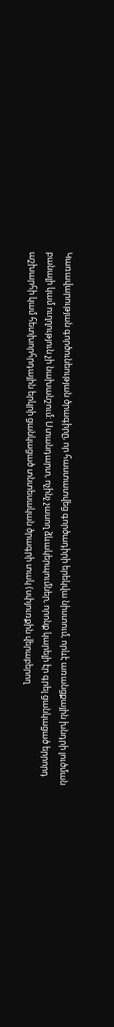Կառավարության գործունեության ծրագիրը, որ հաստատվեց գործադիրի երեկվա նիստում, որևէ առանցքային խնդրի լուծման բանալի կամ ուղղություն չի նախանշում: Ստանդարտ, ոչինչ չասող ձևակերպումներ, որոնք կարելի էր գրել ցանկացած երրորդ աշխարհի կամ հետխորհրդային երկրի ցանկացած տնտեսական ծրագրի տակ (սփյուռքին վերաբերող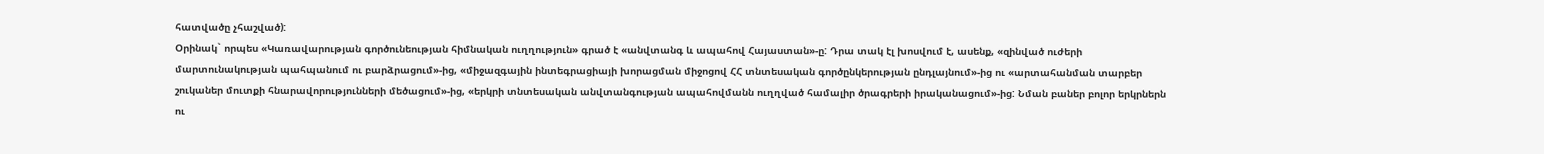հատվածը չհաշված):
Օրինակ` որպես «Կառավարության գործունեության հիմնական ուղղություն» գրած է «անվտանգ և ապահով Հայաստան»-ը: Դրա տակ էլ խոսվում է, ասենք, «զինված ուժերի մարտունակության պահպանում ու բարձրացում»-ից, «միջազգային ինտեգրացիայի խորացման միջոցով ՀՀ տնտեսական գործընկերության ընդլայնում»-ից ու «արտահանման տարբեր շուկաներ մուտքի հնարավորությունների մեծացում»-ից, «երկրի տնտեսական անվտանգության ապահովմանն ուղղված համալիր ծրագրերի իրականացում»-ից: Նման բաներ բոլոր երկրներն ու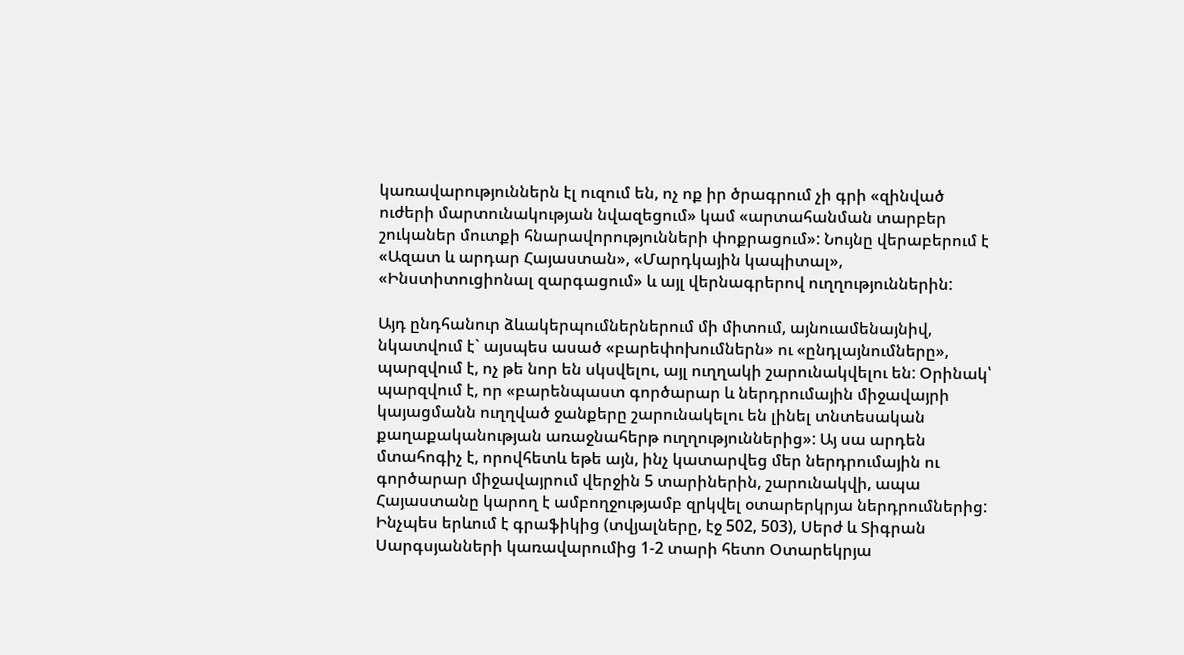կառավարություններն էլ ուզում են, ոչ ոք իր ծրագրում չի գրի «զինված ուժերի մարտունակության նվազեցում» կամ «արտահանման տարբեր շուկաներ մուտքի հնարավորությունների փոքրացում»: Նույնը վերաբերում է «Ազատ և արդար Հայաստան», «Մարդկային կապիտալ», «Ինստիտուցիոնալ զարգացում» և այլ վերնագրերով ուղղություններին:

Այդ ընդհանուր ձևակերպումներներում մի միտում, այնուամենայնիվ, նկատվում է` այսպես ասած «բարեփոխումներն» ու «ընդլայնումները», պարզվում է, ոչ թե նոր են սկսվելու, այլ ուղղակի շարունակվելու են: Օրինակ՝ պարզվում է, որ «բարենպաստ գործարար և ներդրումային միջավայրի կայացմանն ուղղված ջանքերը շարունակելու են լինել տնտեսական քաղաքականության առաջնահերթ ուղղություններից»: Այ սա արդեն մտահոգիչ է, որովհետև եթե այն, ինչ կատարվեց մեր ներդրումային ու գործարար միջավայրում վերջին 5 տարիներին, շարունակվի, ապա Հայաստանը կարող է ամբողջությամբ զրկվել օտարերկրյա ներդրումներից:
Ինչպես երևում է գրաֆիկից (տվյալները, էջ 502, 503), Սերժ և Տիգրան Սարգսյանների կառավարումից 1-2 տարի հետո Օտարեկրյա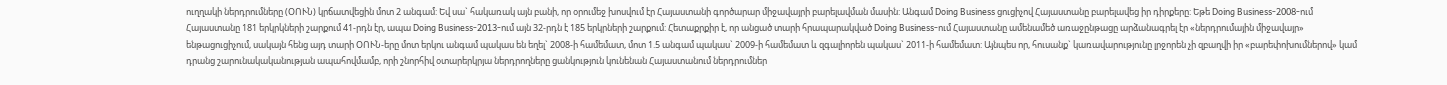ուղղակի ներդրումները (ՕՈՒՆ) կրճատվեցին մոտ 2 անգամ: Եվ սա` հակառակ այն բանի, որ օրումեջ խոսվում էր Հայաստանի գործարար միջավայրի բարելավման մասին: Անգամ Doing Business ցուցիչով Հայաստանը բարելավեց իր դիրքերը: Եթե Doing Business-2008-ում Հայաստանը 181 երկրկների շարքում 41-րդն էր, ապա Doing Business-2013-ում այն 32-րդն է 185 երկրների շարքում: Հետաքրքիր է, որ անցած տարի հրապարակված Doing Business-ում Հայաստանը ամենամեծ առաջընթացը արձանագրել էր «ներդրումային միջավայր» ենթացուցիչում, սակայն հենց այդ տարի ՕՈՒՆ-երը մոտ երկու անգամ պակաս են եղել` 2008-ի համեմատ, մոտ 1.5 անգամ պակաս` 2009-ի համեմատ և զգալիորեն պակաս` 2011-ի համեմատ: Այնպես որ, հուսանք` կառավարությունը լրջորեն չի զբաղվի իր «բարեփոխումներով» կամ դրանց շարունակականության ապահովմամբ, որի շնորհիվ օտարերկրյա ներդրողները ցանկություն կունենան Հայաստանում ներդրումներ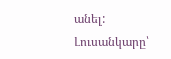անել:
Լուսանկարը՝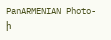PanARMENIAN Photo-ի